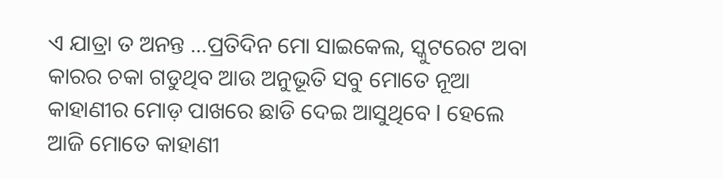ଏ ଯାତ୍ରା ତ ଅନନ୍ତ …ପ୍ରତିଦିନ ମୋ ସାଇକେଲ, ସ୍କୁଟରେଟ ଅବା କାରର ଚକା ଗଡୁଥିବ ଆଉ ଅନୁଭୂତି ସବୁ ମୋତେ ନୂଆ କାହାଣୀର ମୋଡ଼ ପାଖରେ ଛାଡି ଦେଇ ଆସୁଥିବେ l ହେଲେ ଆଜି ମୋତେ କାହାଣୀ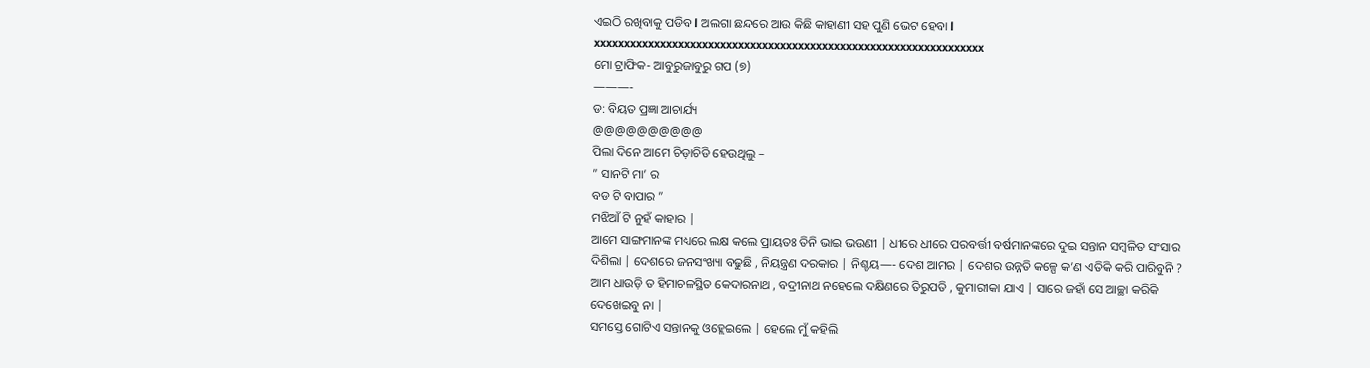ଏଇଠି ରଖିବାକୁ ପଡିବ l ଅଲଗା ଛନ୍ଦରେ ଆଉ କିଛି କାହାଣୀ ସହ ପୁଣି ଭେଟ ହେବା l
xxxxxxxxxxxxxxxxxxxxxxxxxxxxxxxxxxxxxxxxxxxxxxxxxxxxxxxxxxxxxxxxx
ମୋ ଟ୍ରାଫିକ- ଆବୁରୁଜାବୁରୁ ଗପ (୭)
———-
ଡ: ବିୟତ ପ୍ରଜ୍ଞା ଆଚାର୍ଯ୍ୟ
@@@@@@@@@@
ପିଲା ଦିନେ ଆମେ ଚିଡ଼ାଚିଡି ହେଉଥିଲୁ –
” ସାନଟି ମା’ ର
ବଡ ଟି ବାପାର ”
ମଝିଆଁ ଟି ନୁହଁ କାହାର |
ଆମେ ସାଙ୍ଗମାନଙ୍କ ମଧ୍ୟରେ ଲକ୍ଷ କଲେ ପ୍ରାୟତଃ ତିନି ଭାଇ ଭଉଣୀ | ଧୀରେ ଧୀରେ ପରବର୍ତ୍ତୀ ବର୍ଷମାନଙ୍କରେ ଦୁଇ ସନ୍ତାନ ସମ୍ବଳିତ ସଂସାର ଦିଶିଲା | ଦେଶରେ ଜନସଂଖ୍ୟା ବଢୁଛି , ନିୟନ୍ତ୍ରଣ ଦରକାର | ନିଶ୍ଚୟ—- ଦେଶ ଆମର | ଦେଶର ଉନ୍ନତି କଳ୍ପେ କ’ଣ ଏତିକି କରି ପାରିବୁନି ? ଆମ ଧାଉଡ଼ି ତ ହିମାଚଳସ୍ଥିତ କେଦାରନାଥ , ବଦ୍ରୀନାଥ ନହେଲେ ଦକ୍ଷିଣରେ ତିରୁପତି , କୁମାରୀକା ଯାଏ | ସାରେ ଜହାଁ ସେ ଆଚ୍ଛା କରିକି ଦେଖେଇବୁ ନା |
ସମସ୍ତେ ଗୋଟିଏ ସନ୍ତାନକୁ ଓହ୍ଲେଇଲେ | ହେଲେ ମୁଁ କହିଲି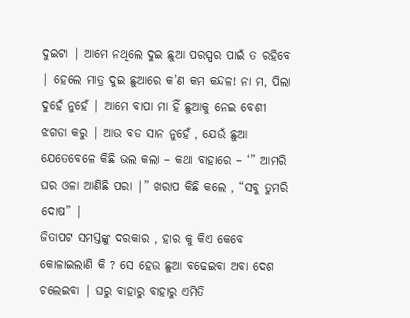ଦୁଇଟା | ଆମେ ନଥିଲେ ଦୁଇ ଛୁଆ ପରସ୍ପର ପାଇଁ ତ ରହିବେ | ହେଲେ ମାତ୍ର ଦୁଇ ଛୁଆରେ କ’ଣ କମ କନ୍ଦଳ! ନା ମ, ପିଲା ଦୁହେଁ ନୁହେଁ | ଆମେ ବାପା ମା ହିଁ ଛୁଆକୁ ନେଇ ବେଶୀ ଝଗଡା କରୁ | ଆଉ ବଡ ସାନ ନୁହେଁ , ଯେଉଁ ଛୁଆ ଯେତେବେଳେ କିଛି ଭଲ କଲା – କଥା ବାହାରେ – ‘” ଆମରି ଘର ଓଳା ଆଣିଛି ପରା |” ଖରାପ କିଛି କଲେ , “ସବୁ ତୁମରି ଦୋଷ” |
ଜିତାପଟ ସମସ୍ତଙ୍କୁ ଦରକାର , ହାର କୁ କିଏ କେବେ କୋଳାଇଲାଣି କି ? ସେ ହେଉ ଛୁଆ ବଢେଇବା ଅବା ଦେଶ ଚଲେଇବା | ଘରୁ ବାହାରୁ ବାହାରୁ ଏମିତି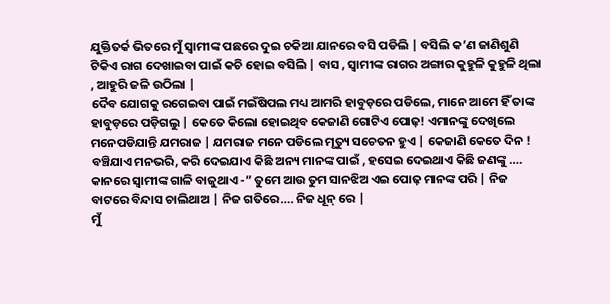ଯୁକ୍ତିତର୍କ ଭିତରେ ମୁଁ ସ୍ୱାମୀଙ୍କ ପଛରେ ଦୁଇ ଚକିଆ ଯାନରେ ବସି ପଡିଲି | ବସିଲି କ’ଣ ଜାଣିଶୁଣି ଟିକିଏ ରାଗ ଦେଖାଇବା ପାଇଁ କଚି ହୋଇ ବସିଲି | ବାସ , ସ୍ୱାମୀଙ୍କ ରାଗର ଅଙ୍ଗାର କୁହୁଳି କୁହୁଳି ଥିଲା , ଆହୁରି ଜଳି ଉଠିଲା |
ଦୈବ ଯୋଗକୁ ରଗେଇବା ପାଇଁ ମଇଁଷିପଲ ମଧ୍ୟ ଆମରି ହାବୁଡ଼ରେ ପଡିଲେ, ମାନେ ଆମେ ହିଁ ତାଙ୍କ ହାବୁଡ଼ରେ ପଡ଼ିଗଲୁ | କେତେ କିଲୋ ହୋଇଥିବ କେଜାଣି ଗୋଟିଏ ପୋଢ଼! ଏମାନଙ୍କୁ ଦେଖିଲେ ମନେପଡିଯାନ୍ତି ଯମରାଜ | ଯମରାଜ ମନେ ପଡିଲେ ମୃତ୍ୟୁ ସଚେତନ ହୁଏ | କେଜାଣି କେତେ ଦିନ ! ବଞ୍ଚିଯାଏ ମନଭରି, କରି ଦେଇଯାଏ କିଛି ଅନ୍ୟ ମାନଙ୍କ ପାଇଁ , ହସେଇ ଦେଇଥାଏ କିଛି ଜଣଙ୍କୁ ….
କାନରେ ସ୍ୱାମୀଙ୍କ ଗାଳି ବାଜୁଥାଏ -” ତୁମେ ଆଉ ତୁମ ସାନଝିଅ ଏଇ ପୋଢ଼ ମାନଙ୍କ ପରି | ନିଜ ବାଟରେ ବିନ୍ଦାସ ଚାଲିଥାଅ | ନିଜ ଗତିରେ…. ନିଜ ଧୂନ୍ ରେ |
ମୁଁ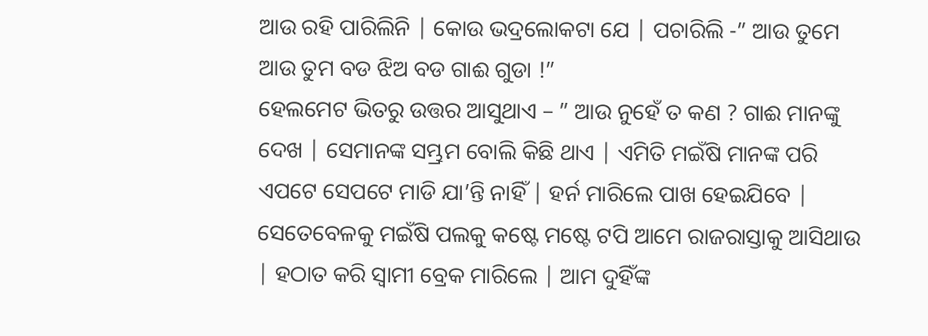ଆଉ ରହି ପାରିଲିନି | କୋଉ ଭଦ୍ରଲୋକଟା ଯେ | ପଚାରିଲି -” ଆଉ ତୁମେ ଆଉ ତୁମ ବଡ ଝିଅ ବଡ ଗାଈ ଗୁଡା !”
ହେଲମେଟ ଭିତରୁ ଉତ୍ତର ଆସୁଥାଏ – ” ଆଉ ନୁହେଁ ତ କଣ ? ଗାଈ ମାନଙ୍କୁ ଦେଖ | ସେମାନଙ୍କ ସମ୍ଭ୍ରମ ବୋଲି କିଛି ଥାଏ | ଏମିତି ମଇଁଷି ମାନଙ୍କ ପରି ଏପଟେ ସେପଟେ ମାଡି ଯା’ନ୍ତି ନାହିଁ | ହର୍ନ ମାରିଲେ ପାଖ ହେଇଯିବେ |
ସେତେବେଳକୁ ମଇଁଷି ପଲକୁ କଷ୍ଟେ ମଷ୍ଟେ ଟପି ଆମେ ରାଜରାସ୍ତାକୁ ଆସିଥାଉ | ହଠାତ କରି ସ୍ୱାମୀ ବ୍ରେକ ମାରିଲେ | ଆମ ଦୁହିଁଙ୍କ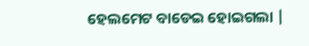ହେଲମେଟ ବାଡେଇ ହୋଇଗଲା |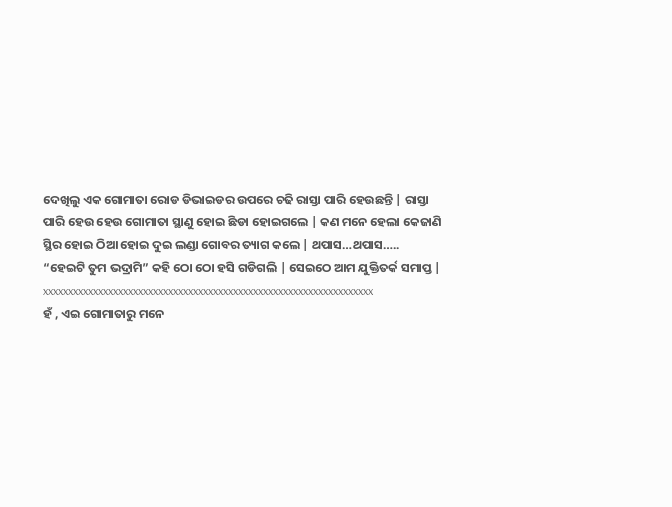ଦେଖିଲୁ ଏକ ଗୋମାତା ରୋଡ ଡିଭାଇଡର ଉପରେ ଚଢି ରାସ୍ତା ପାରି ହେଉଛନ୍ତି | ରାସ୍ତା ପାରି ହେଉ ହେଉ ଗୋମାତା ସ୍ଥାଣୁ ହୋଇ ଛିଡା ହୋଇଗଲେ | କଣ ମନେ ହେଲା କେଜାଣି ସ୍ଥିର ହୋଇ ଠିଆ ହୋଇ ଦୁଇ ଲଣ୍ଡା ଗୋବର ତ୍ୟାଗ କଲେ | ଥପାସ…ଥପାସ…..
“ହେଇଟି ତୁମ ଭଦ୍ରାମି” କହି ଠୋ ଠୋ ହସି ଗଡିଗଲି | ସେଇଠେ ଆମ ଯୁକ୍ତିତର୍କ ସମାପ୍ତ |
xxxxxxxxxxxxxxxxxxxxxxxxxxxxxxxxxxxxxxxxxxxxxxxxxxxxxxxxxxxxxxxxxx
ହଁ , ଏଇ ଗୋମାତାରୁ ମନେ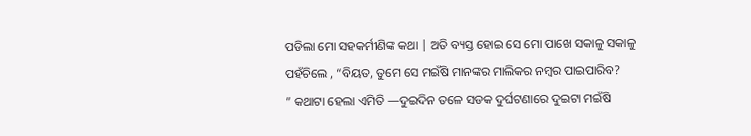ପଡିଲା ମୋ ସହକର୍ମୀଣିଙ୍କ କଥା | ଅତି ବ୍ୟସ୍ତ ହୋଇ ସେ ମୋ ପାଖେ ସକାଳୁ ସକାଳୁ ପହଁଚିଲେ , “ବିୟତ, ତୁମେ ସେ ମଇଁଷି ମାନଙ୍କର ମାଲିକର ନମ୍ବର ପାଇପାରିବ?
” କଥାଟା ହେଲା ଏମିତି —ଦୁଇଦିନ ତଳେ ସଡକ ଦୁର୍ଘଟଣାରେ ଦୁଇଟା ମଇଁଷି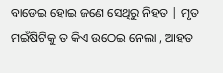ବାଡେଇ ହୋଇ ଜଣେ ସେଥିରୁ ନିହତ | ମୃତ ମଇଁଷିଟିକୁ ତ କିଏ ଉଠେଇ ନେଲା , ଆହତ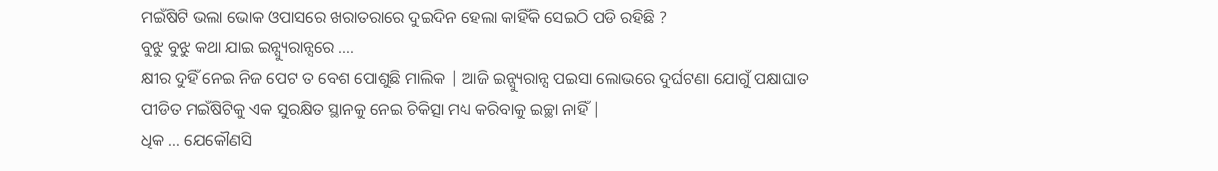ମଇଁଷିଟି ଭଲା ଭୋକ ଓପାସରେ ଖରାତରାରେ ଦୁଇଦିନ ହେଲା କାହିଁକି ସେଇଠି ପଡି ରହିଛି ?
ବୁଝୁ ବୁଝୁ କଥା ଯାଇ ଇନ୍ସ୍ୟୁରାନ୍ସରେ ….
କ୍ଷୀର ଦୁହିଁ ନେଇ ନିଜ ପେଟ ତ ବେଶ ପୋଶୁଛି ମାଲିକ | ଆଜି ଇନ୍ସ୍ୟୁରାନ୍ସ ପଇସା ଲୋଭରେ ଦୁର୍ଘଟଣା ଯୋଗୁଁ ପକ୍ଷାଘାତ ପୀଡିତ ମଇଁଷିଟିକୁ ଏକ ସୁରକ୍ଷିତ ସ୍ଥାନକୁ ନେଇ ଚିକିତ୍ସା ମଧ୍ୟ କରିବାକୁ ଇଚ୍ଛା ନାହିଁ |
ଧିକ … ଯେକୌଣସି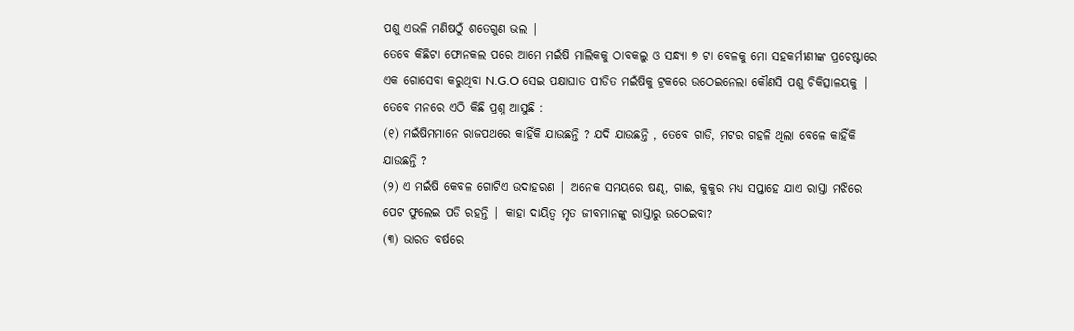ପଶୁ ଏଭଳି ମଣିଷଠୁଁ ଶତେଗୁଣ ଭଲ |
ତେବେ କିଛିଟା ଫୋନକଲ ପରେ ଆମେ ମଇଁଷି ମାଲିକକୁ ଠାବକଲୁ ଓ ସନ୍ଧ୍ୟା ୭ ଟା ବେଳକୁ ମୋ ସହକର୍ମୀଣୀଙ୍କ ପ୍ରଚେଷ୍ଟାରେ ଏକ ଗୋସେବା କରୁଥିବା N.G.O ସେଇ ପକ୍ଷାଘାତ ପୀଡିତ ମଇଁଷିକୁ ଟ୍ରକରେ ଉଠେଇନେଲା କୌଣସି ପଶୁ ଚିକିତ୍ସାଳୟକୁ |
ତେବେ ମନରେ ଏଠି କିଛି ପ୍ରଶ୍ନ ଆସୁଛି :
(୧) ମଇଁଷିମମାନେ ରାଜପଥରେ କାହିଁକି ଯାଉଛନ୍ତି ? ଯଦି ଯାଉଛନ୍ତି , ତେବେ ଗାଡି, ମଟର ଗହଳି ଥିଲା ବେଳେ କାହିଁକି ଯାଉଛନ୍ତି ?
(୨) ଏ ମଇଁଷି କେବଳ ଗୋଟିଏ ଉଦାହରଣ | ଅନେକ ସମୟରେ ଷଣ୍ଢ, ଗାଈ, କୁକୁର ମଧ୍ୟ ସପ୍ତାହେ ଯାଏ ରାସ୍ତା ମଝିରେ ପେଟ ଫୁଲେଇ ପଡି ରହନ୍ତି | କାହା ଦାୟିତ୍ୱ ମୃତ ଜୀବମାନଙ୍କୁ ରାସ୍ତାରୁ ଉଠେଇବା?
(୩) ଭାରତ ବର୍ଷରେ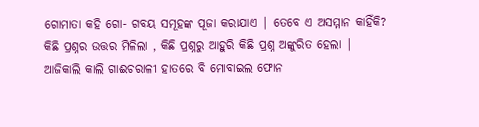ଗୋମାତା କହି ଗୋ- ଗବୟ ସମୂହଙ୍କ ପୂଜା କରାଯାଏ | ତେବେ ଏ ଅସମ୍ମାନ କାହିଁକି?
କିଛି ପ୍ରଶ୍ନର ଉତ୍ତର ମିଳିଲା , କିଛି ପ୍ରଶ୍ନରୁ ଆହୁରି କିଛି ପ୍ରଶ୍ନ ଅଙ୍କୁରିତ ହେଲା |
ଆଜିକାଲି କାଲି ଗାଈଚରାଳୀ ହାତରେ ବି ମୋବାଇଲ ଫୋନ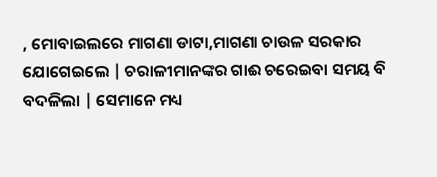, ମୋବାଇଲରେ ମାଗଣା ଡାଟା,ମାଗଣା ଚାଉଳ ସରକାର ଯୋଗେଇଲେ | ଚରାଳୀମାନଙ୍କର ଗାଈ ଚରେଇବା ସମୟ ବି ବଦଳିଲା | ସେମାନେ ମଧ୍ୟ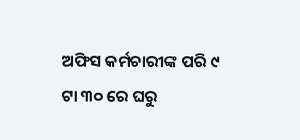ଅଫିସ କର୍ମଚାରୀଙ୍କ ପରି ୯ ଟା ୩୦ ରେ ଘରୁ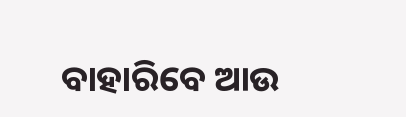ବାହାରିବେ ଆଉ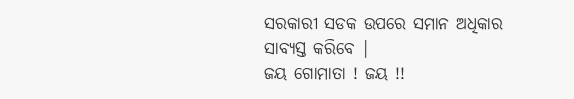ସରକାରୀ ସଡକ ଉପରେ ସମାନ ଅଧିକାର ସାବ୍ୟସ୍ତ କରିବେ |
ଜୟ ଗୋମାତା ! ଜୟ !!